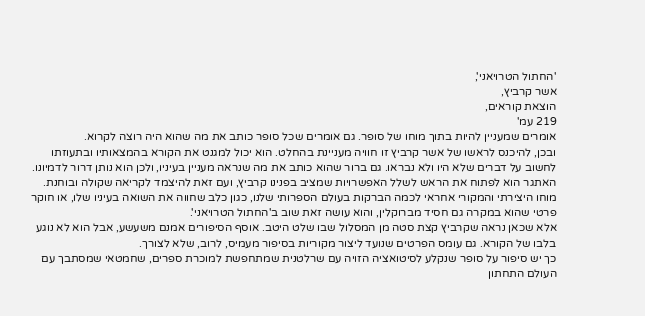'החתול הטרויאני',
אשר קרביץ,
הוצאת קוראים,
219 עמ'
אומרים שמעניין להיות בתוך מוחו של סופר. גם אומרים שכל סופר כותב את מה שהוא היה רוצה לקרוא.
ובכן, להיכנס לראשו של אשר קרביץ זו חוויה מעניינת בהחלט. הוא יכול למגנט את הקורא בהמצאותיו ובתעוזתו לחשוב על דברים שלא היו ולא נבראו. גם ברור שהוא כותב את מה שנראה מעניין בעיניו, ולכן הוא נותן דרור לדמיונו. האתגר הוא לפתוח את הראש לשלל האפשרויות שמציב בפנינו קרביץ, ועם זאת להיצמד לקריאה שקולה ובוחנת. מוחו היצירתי והמקורי אחראי לכמה הברקות בעולם הספרותי שלנו, כגון כלב שחווה את השואה בעיניו שלו, או חוקר פרטי שהוא במקרה גם חסיד מברוקלין, והוא עושה זאת שוב ב'החתול הטרויאני'.
אלא שכאן נראה שקרביץ קצת סטה מן המסלול שבו שלט היטב. אוסף הסיפורים אמנם משעשע, אבל הוא לא נוגע בלבו של הקורא. גם עומס הפרטים שנועד ליצור מקוריות בסיפור מעמיס, לרוב, שלא לצורך.
כך יש סיפור על סופר שנקלע לסיטואציה הזויה עם שרלטנית שמתחפשת למוכרת ספרים, שחמטאי שמסתבך עם העולם התחתון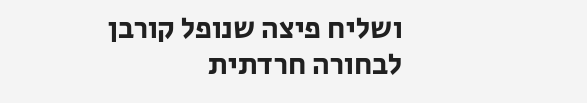ושליח פיצה שנופל קורבן לבחורה חרדתית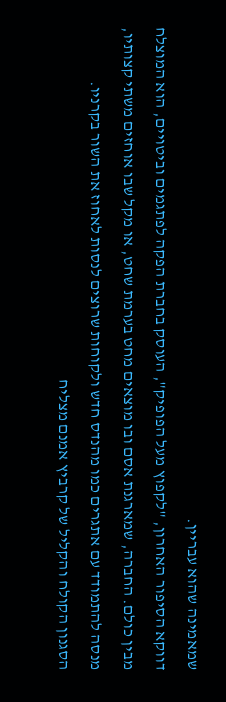שמאמינה שהוא עבריין.
דווקא הסיפור האחרון, "לקפוץ מעל הפופיק", העוסק בחברת הפקה לפתגמים וביטויים, הוא המוצלח מבין כולם. החברה, שמארגנת אסם ובו מוצאים מחט בערמת שחט, או מקל שבו אוחזים משתי קצותיו, מנסה להתמודד עם אתגרים כמו מהנדס חדש ולקוחות שרוצים לנסות לאחוז את השור בקרניו.
הסגנון הקולח והקליל של קרביץ אמנם מצליח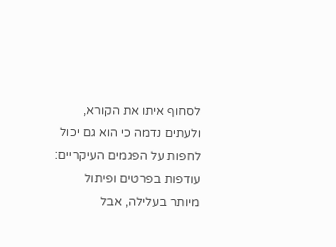לסחוף איתו את הקורא, ולעתים נדמה כי הוא גם יכול לחפות על הפגמים העיקריים: עודפות בפרטים ופיתול מיותר בעלילה, אבל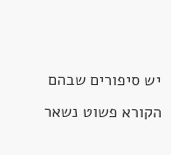יש סיפורים שבהם הקורא פשוט נשאר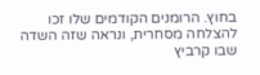בחוץ. הרומנים הקודמים שלו זכו להצלחה מסחרית, ונראה שזה השדה שבו קרביץ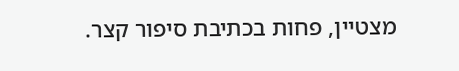מצטיין, פחות בכתיבת סיפור קצר.